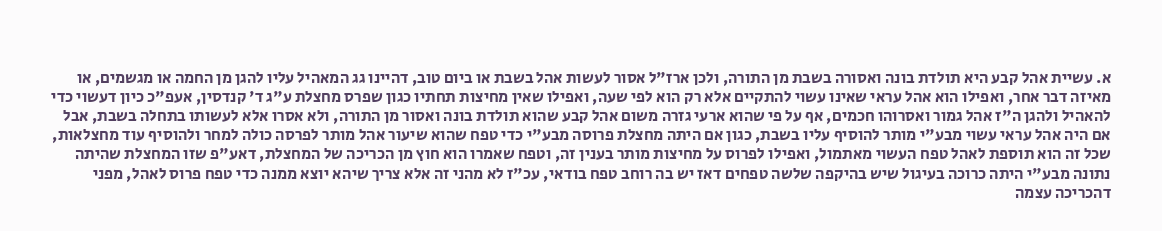א. עשיית אהל קבע היא תולדת בונה ואסורה בשבת מן התורה, ולכן ארז"ל אסור לעשות אהל בשבת או ביום טוב, דהיינו גג המאהיל עליו להגן מן החמה או מגשמים, או מאיזה דבר אחר, ואפילו הוא אהל עראי שאינו עשוי להתקיים אלא רק הוא לפי שעה, ואפילו שאין מחיצות תחתיו כגון שפרס מחצלת ע"ג ד' קנדסין, אעפ"כ כיון דעשוי כדי להאהיל ולהגן ה"ז אהל גמור ואסרוהו חכמים, אף על פי שהוא ארעי גזרה משום אהל קבע שהוא תולדת בונה ואסור מן התורה, ולא אסרו אלא לעשותו בתחלה בשבת, אבל אם היה אהל עראי עשוי מבע"י מותר להוסיף עליו בשבת, כגון אם היתה מחצלת פרוסה מבע"י כדי טפח שהוא שיעור אהל מותר לפרסה כולה למחר ולהוסיף עוד מחצלאות, שכל זה הוא תוספת לאהל טפח העשוי מאתמול, ואפילו לפרוס על מחיצות מותר בענין זה, וטפח שאמרו הוא חוץ מן הכריכה של המחצלת, דאע"פ שזו המחצלת שהיתה נתונה מבע"י היתה כרוכה בעיגול שיש בהיקפה שלשה טפחים דאז יש בה רוחב טפח בודאי, עכ"ז לא מהני זה אלא צריך שיהא יוצא ממנה כדי טפח פרוס לאהל, מפני דהכריכה עצמה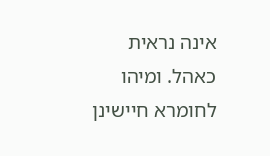אינה נראית כאהל. ומיהו לחומרא חיישינן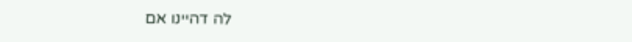לה דהיינו אם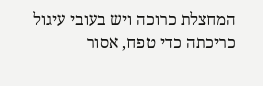המחצלת כרוכה ויש בעובי עיגול כריכתה כדי טפח, אסור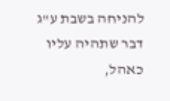להניחה בשבת ע"ג דבר שתהיה עליו כאהל,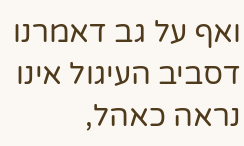ואף על גב דאמרנו דסביב העיגול אינו נראה כאהל,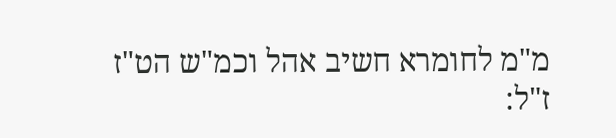מ"מ לחומרא חשיב אהל וכמ"ש הט"ז ז"ל: